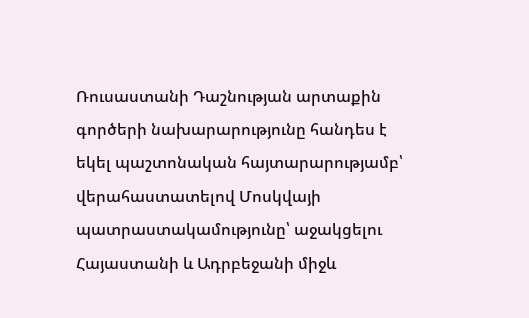Ռուսաստանի Դաշնության արտաքին գործերի նախարարությունը հանդես է եկել պաշտոնական հայտարարությամբ՝ վերահաստատելով Մոսկվայի պատրաստակամությունը՝ աջակցելու Հայաստանի և Ադրբեջանի միջև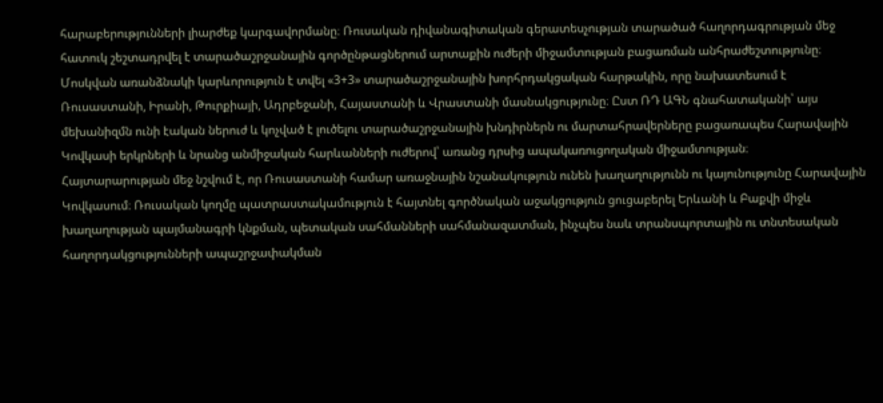հարաբերությունների լիարժեք կարգավորմանը։ Ռուսական դիվանագիտական գերատեսչության տարածած հաղորդագրության մեջ հատուկ շեշտադրվել է տարածաշրջանային գործընթացներում արտաքին ուժերի միջամտության բացառման անհրաժեշտությունը։
Մոսկվան առանձնակի կարևորություն է տվել «3+3» տարածաշրջանային խորհրդակցական հարթակին, որը նախատեսում է Ռուսաստանի, Իրանի, Թուրքիայի, Ադրբեջանի, Հայաստանի և Վրաստանի մասնակցությունը։ Ըստ ՌԴ ԱԳՆ գնահատականի՝ այս մեխանիզմն ունի էական ներուժ և կոչված է լուծելու տարածաշրջանային խնդիրներն ու մարտահրավերները բացառապես Հարավային Կովկասի երկրների և նրանց անմիջական հարևանների ուժերով՝ առանց դրսից ապակառուցողական միջամտության։
Հայտարարության մեջ նշվում է, որ Ռուսաստանի համար առաջնային նշանակություն ունեն խաղաղությունն ու կայունությունը Հարավային Կովկասում։ Ռուսական կողմը պատրաստակամություն է հայտնել գործնական աջակցություն ցուցաբերել Երևանի և Բաքվի միջև խաղաղության պայմանագրի կնքման, պետական սահմանների սահմանազատման, ինչպես նաև տրանսպորտային ու տնտեսական հաղորդակցությունների ապաշրջափակման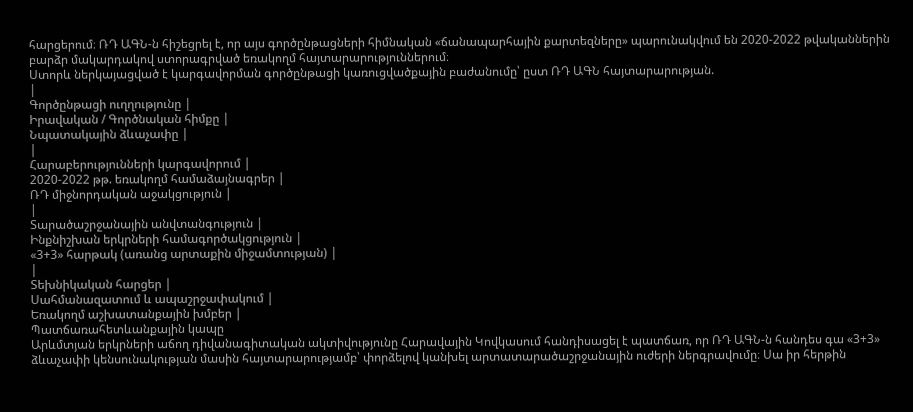հարցերում։ ՌԴ ԱԳՆ-ն հիշեցրել է, որ այս գործընթացների հիմնական «ճանապարհային քարտեզները» պարունակվում են 2020-2022 թվականներին բարձր մակարդակով ստորագրված եռակողմ հայտարարություններում։
Ստորև ներկայացված է կարգավորման գործընթացի կառուցվածքային բաժանումը՝ ըստ ՌԴ ԱԳՆ հայտարարության.
|
Գործընթացի ուղղությունը |
Իրավական / Գործնական հիմքը |
Նպատակային ձևաչափը |
|
Հարաբերությունների կարգավորում |
2020-2022 թթ. եռակողմ համաձայնագրեր |
ՌԴ միջնորդական աջակցություն |
|
Տարածաշրջանային անվտանգություն |
Ինքնիշխան երկրների համագործակցություն |
«3+3» հարթակ (առանց արտաքին միջամտության) |
|
Տեխնիկական հարցեր |
Սահմանազատում և ապաշրջափակում |
Եռակողմ աշխատանքային խմբեր |
Պատճառահետևանքային կապը
Արևմտյան երկրների աճող դիվանագիտական ակտիվությունը Հարավային Կովկասում հանդիսացել է պատճառ, որ ՌԴ ԱԳՆ-ն հանդես գա «3+3» ձևաչափի կենսունակության մասին հայտարարությամբ՝ փորձելով կանխել արտատարածաշրջանային ուժերի ներգրավումը։ Սա իր հերթին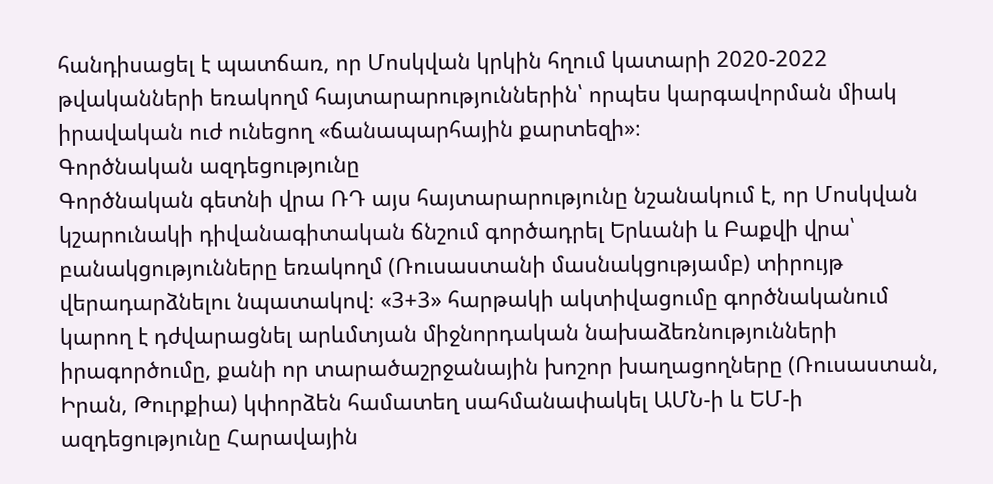հանդիսացել է պատճառ, որ Մոսկվան կրկին հղում կատարի 2020-2022 թվականների եռակողմ հայտարարություններին՝ որպես կարգավորման միակ իրավական ուժ ունեցող «ճանապարհային քարտեզի»։
Գործնական ազդեցությունը
Գործնական գետնի վրա ՌԴ այս հայտարարությունը նշանակում է, որ Մոսկվան կշարունակի դիվանագիտական ճնշում գործադրել Երևանի և Բաքվի վրա՝ բանակցությունները եռակողմ (Ռուսաստանի մասնակցությամբ) տիրույթ վերադարձնելու նպատակով։ «3+3» հարթակի ակտիվացումը գործնականում կարող է դժվարացնել արևմտյան միջնորդական նախաձեռնությունների իրագործումը, քանի որ տարածաշրջանային խոշոր խաղացողները (Ռուսաստան, Իրան, Թուրքիա) կփորձեն համատեղ սահմանափակել ԱՄՆ-ի և ԵՄ-ի ազդեցությունը Հարավային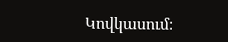Կովկասում։